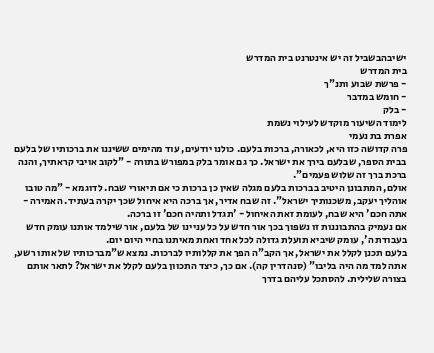ישיבהבשביל זה יש אינטרנט בית המדרש
בית המדרש
- פרשת שבוע ותנ"ך
- חומש במדבר
- בלק
לימוד השיעור מוקדש לעילוי נשמת
אפרת בת נעמי
פרה קדושה כזו היא, לכאורה, ברכות בלעם. כולנו יודעים, עוד מהימים ששיננו את ברכותיו של בלעם בבית הספר, שבלעם בירך את ישראל. כך גם אומר בלק במפורש בתורה - "לקוב אויבי קראתיך, והנה ברכת ברך זה שלוש פעמים".
אולם, המתבונן היטיב בברכות בלעם מגלה שאין כן ברכות כי אם תיאורי שבח. לדוגמא - "מה טובו אוהליך יעקב, משכנותיך ישראל". זה שבח אדיר, אך ברכה היא איחול שכך יקרה בעתיד. האמירה - אתה חכם' היא שבח, לעומת זאת האיחול - 'תגדל ותהיה חכם' זו ברכה.
אם נעמיק בהתבוננות זו נשפוך בכך אור חדש על כל עניינו של בלעם, אור שילמד אותנו עומק חדש בעבודת ה', עומק שיביא תועלת גדולה לכל אחד ואחת מאיתנו בחיי היום יום.
בלעם תכנן לקלל את ישראל, אך הקב"ה הפך את קללותיו לברכות. נמצא ש"מברכותיו של אותו רשע, אתה למד מה היה בליבו" (סנהדרין קה). אם כך, כיצד התכוון בלעם לקלל את ישראל? לתאר אותם בצורה שלילית. להסתכל עליהם בדרך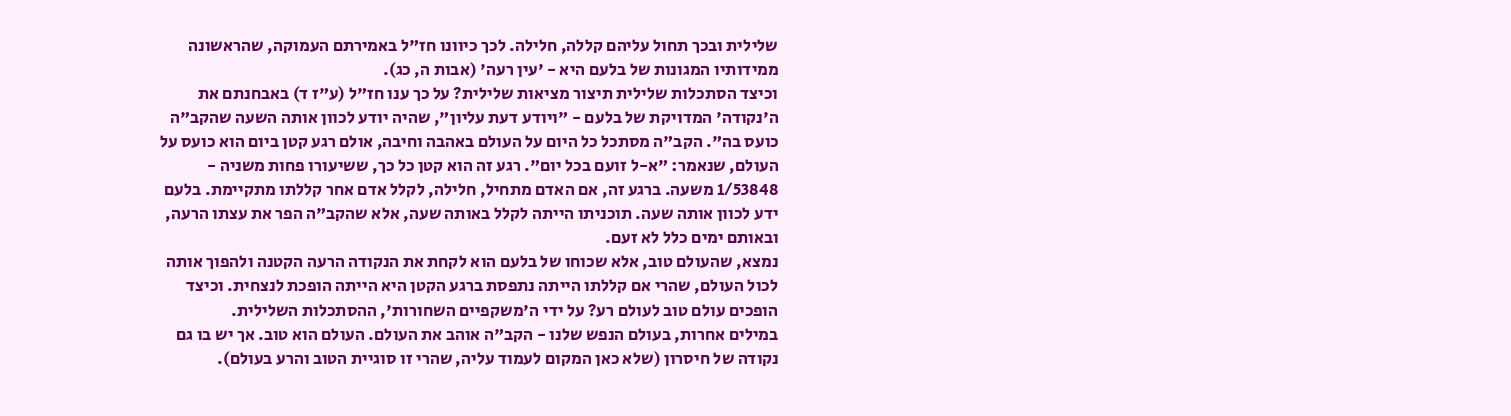שלילית ובכך תחול עליהם קללה, חלילה. לכך כיוונו חז"ל באמירתם העמוקה, שהראשונה ממידותיו המגונות של בלעם היא - 'עין רעה' (אבות ה, כג).
וכיצד הסתכלות שלילית תיצור מציאות שלילית? על כך ענו חז"ל (ע"ז ד) באבחנתם את ה'נקודה' המדויקת של בלעם - "ויודע דעת עליון", שהיה יודע לכוון אותה השעה שהקב"ה כועס בה". הקב"ה מסתכל כל היום על העולם באהבה וחיבה, אולם רגע קטן ביום הוא כועס על העולם, שנאמר: "א-ל זועם בכל יום". רגע זה הוא קטן כל כך, ששיעורו פחות משניה - 1/53848 משעה. ברגע זה, אם האדם מתחיל, חלילה, לקלל אדם אחר קללתו מתקיימת. בלעם ידע לכוון אותה שעה. תוכניתו הייתה לקלל באותה שעה, אלא שהקב"ה הפר את עצתו הרעה, ובאותם ימים כלל לא זעם.
נמצא, שהעולם טוב, אלא שכוחו של בלעם הוא לקחת את הנקודה הרעה הקטנה ולהפוך אותה לכול העולם, שהרי אם קללתו הייתה נתפסת ברגע הקטן היא הייתה הופכת לנצחית. וכיצד הופכים עולם טוב לעולם רע? על ידי ה'משקפיים השחורות', ההסתכלות השלילית.
במילים אחרות, בעולם הנפש שלנו - הקב"ה אוהב את העולם. העולם הוא טוב. אך יש בו גם נקודה של חיסרון (שלא כאן המקום לעמוד עליה, שהרי זו סוגיית הטוב והרע בעולם).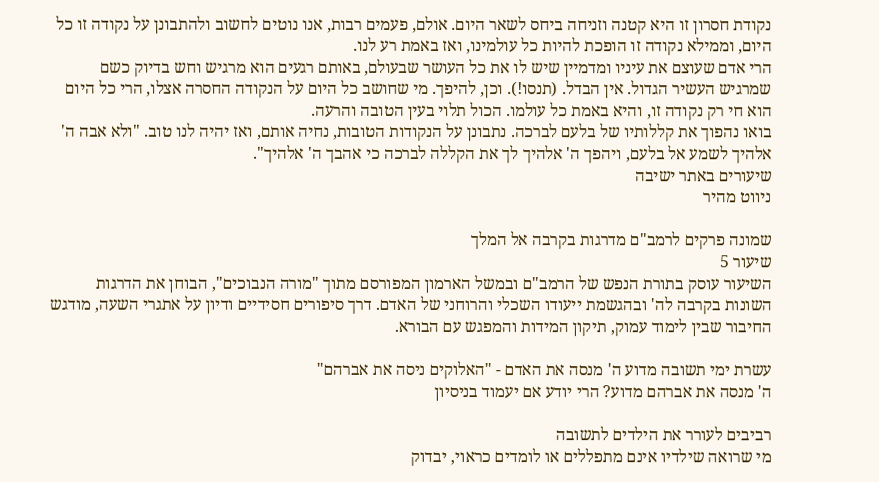נקודת חסרון זו היא קטנה וזניחה ביחס לשאר היום. אולם, פעמים רבות, אנו נוטים לחשוב ולהתבונן על נקודה זו כל היום, וממילא נקודה זו הופכת להיות כל עולמינו, ואז באמת רע לנו.
הרי אדם שעוצם את עיניו ומדמיין שיש לו את כל העושר שבעולם, באותם רגעים הוא מרגיש וחש בדיוק כשם שמרגיש העשיר הגדול. אין הבדל. (תנסו!). וכן, להיפך. מי שחושב כל היום על הנקודה החסרה אצלו, הרי כל היום הוא חי רק נקודה זו, והיא באמת כל עולמו. הכול תלוי בעין הטובה והרעה.
בואו נהפוך את קללותיו של בלעם לברכה. נתבונן על הנקודות הטובות, נחיה אותם, ואז יהיה לנו טוב. "ולא אבה ה' אלהיך לשמע אל בלעם, ויהפך ה' אלהיך לך את הקללה לברכה כי אהבך ה' אלהיך".
שיעורים באתר ישיבה
ניווט מהיר

שמונה פרקים לרמב"ם מדרגות בקרבה אל המלך
שיעור 5
השיעור עוסק בתורת הנפש של הרמב"ם ובמשל הארמון המפורסם מתוך "מורה הנבוכים", הבוחן את הדרגות השונות בקרבה לה' ובהגשמת ייעודו השכלי והרוחני של האדם. דרך סיפורים חסידיים ודיון על אתגרי השעה, מודגש החיבור שבין לימוד עמוק, תיקון המידות והמפגש עם הבורא.

עשרת ימי תשובה מדוע ה' מנסה את האדם - "האלוקים ניסה את אברהם"
ה' מנסה את אברהם מדוע? הרי יודע אם יעמוד בניסיון

רביבים לעורר את הילדים לתשובה
מי שרואה שילדיו אינם מתפללים או לומדים כראוי, יבדוק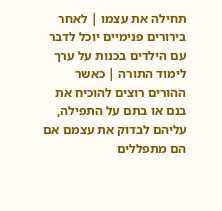תחילה את עצמו | לאחר בירורים פנימיים יוכל לדבר עם הילדים בכנות על ערך לימוד התורה | כאשר ההורים רוצים להוכיח את בנם או בתם על התפילה, עליהם לבדוק את עצמם אם הם מתפללים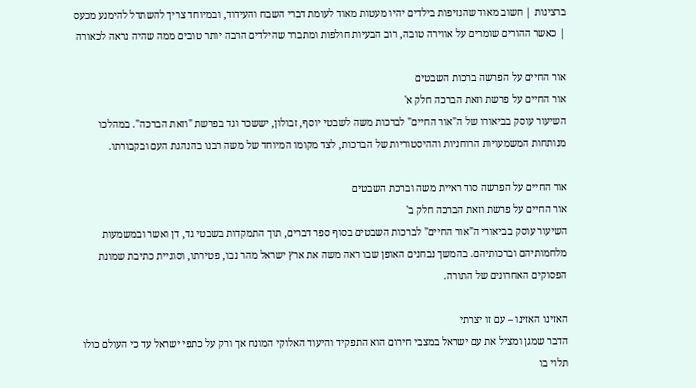ברצינות | חשוב מאוד שהנזיפות בילדים יהיו מעטות מאוד לעומת דברי השבח והעידוד, ובמיוחד צריך להשתדל להימנע מכעס | כאשר ההורים שומרים על אווירה טובה, רוב הבעיות חולפות ומתברר שהילדים הרבה יותר טובים ממה שהיה נראה לכאורה

אור החיים על הפרשה ברכות השבטים
אור החיים על פרשת וזאת הברכה חלק א'
השיעור עוסק בביאורו של ה"אור החיים" לברכות משה לשבטי יוסף, זבולון, יששכר וגד בפרשת "וזאת הברכה". במהלכו מנותחות המשמעויות הרוחניות וההיסטוריות של הברכות, לצד מקומו המיוחד של משה רבנו בהנהגת העם ובקבורתו.

אור החיים על הפרשה סוד ראיית משה וברכת השבטים
אור החיים על פרשת וזאת הברכה חלק ב'
השיעור עוסק בביאורי ה"אור החיים" לברכות השבטים בסוף ספר דברים, תוך התמקדות בשבטי גד, דן ואשר ובמשמעות מלחמותיהם וברכותיהם. בהמשך נבחנים האופן שבו ראה משה את ארץ ישראל מהר נבו, פטירתו, וסוגיית כתיבת שמונת הפסוקים האחרונים של התורה.

האזינו האזינו – עם זו יצרתי
הדבר שמגן ומציל את עם ישראל במצבי חירום הוא התפקיד והיעוד האלוקי המונח אך ורק על כתפי ישראל עד כי העולם כולו תלוי בו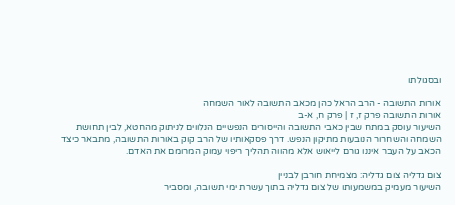ובסגולתו

אורות התשובה - הרב הראל כהן מכאב התשובה לאור השמחה
אורות התשובה פרק ז, ז | פרק ח, א-ב
השיעור עוסק במתח שבין כאבי התשובה והייסורים הנפשיים הנלווים לניתוק מהחטא, לבין תחושת השמחה והשחרור הנובעות מתיקון הנפש. דרך פסקאותיו של הרב קוק באורות התשובה, מתבאר כיצד הכאב על העבר איננו גורם לייאוש אלא מהווה תהליך ריפוי עמוק המרומם את האדם.

צום גדליה צום גדליה: מצמיחת חורבן לבניין
השיעור מעמיק במשמעותו של צום גדליה בתוך עשרת ימי תשובה, ומסביר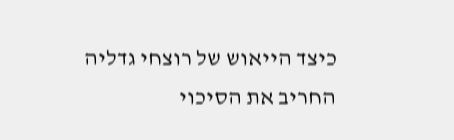כיצד הייאוש של רוצחי גדליה החריב את הסיכוי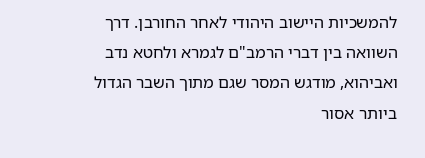להמשכיות היישוב היהודי לאחר החורבן. דרך השוואה בין דברי הרמב"ם לגמרא ולחטא נדב ואביהוא, מודגש המסר שגם מתוך השבר הגדול ביותר אסור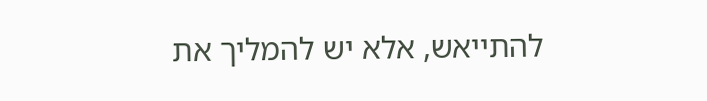להתייאש, אלא יש להמליך את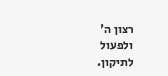רצון ה' ולפעול לתיקון.